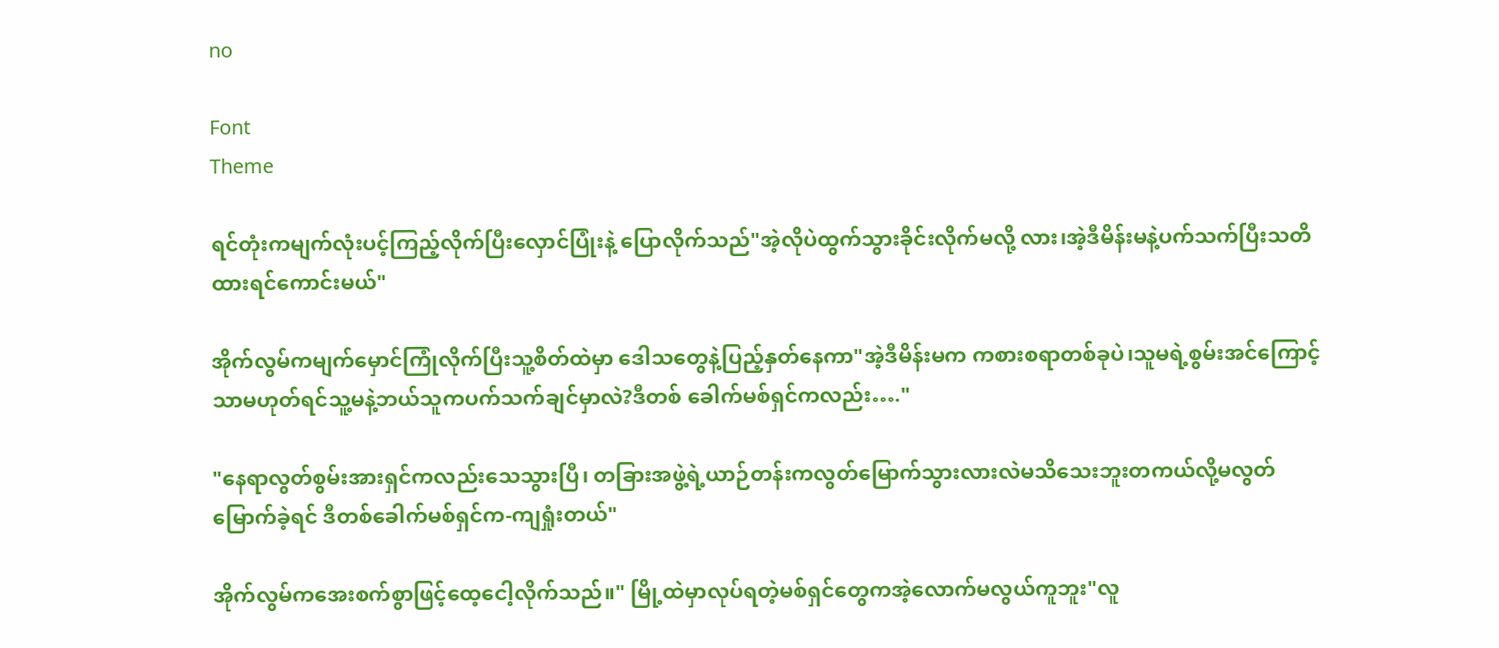no

Font
Theme

ရင်တုံးကမျက်လုံးပင့်ကြည့်လိုက်ပြီးလှောင်ပြုံးနဲ့ ပြောလိုက်သည်"အဲ့လိုပဲထွက်သွားခိုင်းလိုက်မလို့ လား၊အဲ့ဒီမိန်းမနဲ့ပက်သက်ပြီးသတိထားရင်ကောင်းမယ်"

အိုက်လွမ်ကမျက်မှောင်ကြုံလိုက်ပြီးသူ့စိတ်ထဲမှာ ဒေါသတွေနဲ့ပြည့်နှတ်နေကာ"အဲ့ဒီမိန်းမက ကစားစရာတစ်ခုပဲ၊သူမရဲ့စွမ်းအင်ကြောင့်သာမဟုတ်ရင်သူ့မနဲ့ဘယ်သူကပက်သက်ချင်မှာလဲ?ဒီတစ် ခေါက်မစ်ရှင်ကလည်း…."

"နေရာလွတ်စွမ်းအားရှင်ကလည်းသေသွားပြီ၊ တခြားအဖွဲ့ရဲ့ယာဉ်တန်းကလွတ်မြောက်သွားလားလဲမသိသေးဘူးတကယ်လို့မလွတ်မြောက်ခဲ့ရင် ဒီတစ်ခေါက်မစ်ရှင်က-ကျရှုံးတယ်"

အိုက်လွမ်ကအေးစက်စွာဖြင့်ထေ့ငေါ့လိုက်သည်။" မြို့ထဲမှာလုပ်ရတဲ့မစ်ရှင်တွေကအဲ့လောက်မလွယ်ကူဘူး"လူ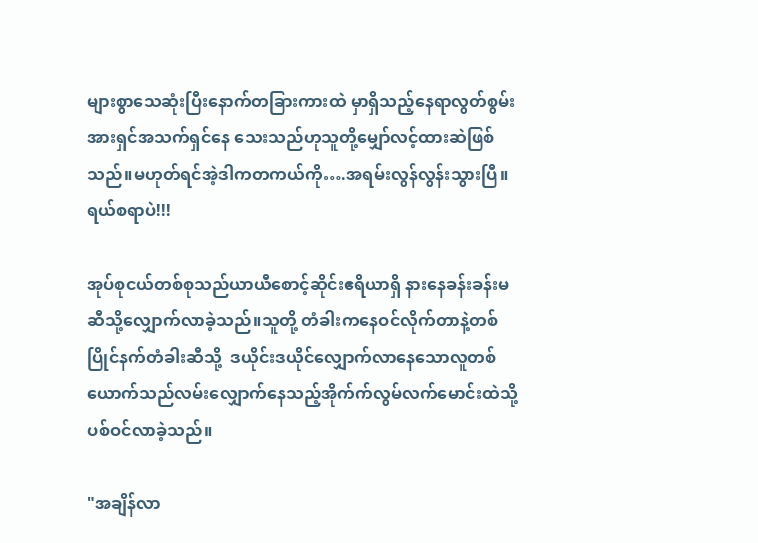များစွာသေဆုံးပြီးနောက်တခြားကားထဲ မှာရှိသည့်နေရာလွတ်စွမ်းအားရှင်အသက်ရှင်နေ သေးသည်ဟုသူတို့မျှော်လင့်ထားဆဲဖြစ်သည်။မဟုတ်ရင်အဲ့ဒါကတကယ်ကို….အရမ်းလွန်လွန်းသွားပြီ။ရယ်စရာပဲ!!!

အုပ်စုငယ်တစ်စုသည်ယာယီစောင့်ဆိုင်းဧရိယာရှိ နားနေခန်းခန်းမဆီသို့လျှောက်လာခဲ့သည်။သူတို့ တံခါးကနေဝင်လိုက်တာနဲ့တစ်ပြိုင်နက်တံခါးဆီသို့  ဒယိုင်းဒယိုင်လျှောက်လာနေသောလူတစ်ယောက်သည်လမ်းလျှောက်နေသည့်အိုက်က်လွမ်လက်မောင်းထဲသို့ပစ်ဝင်လာခဲ့သည်။

"အချိန်လာ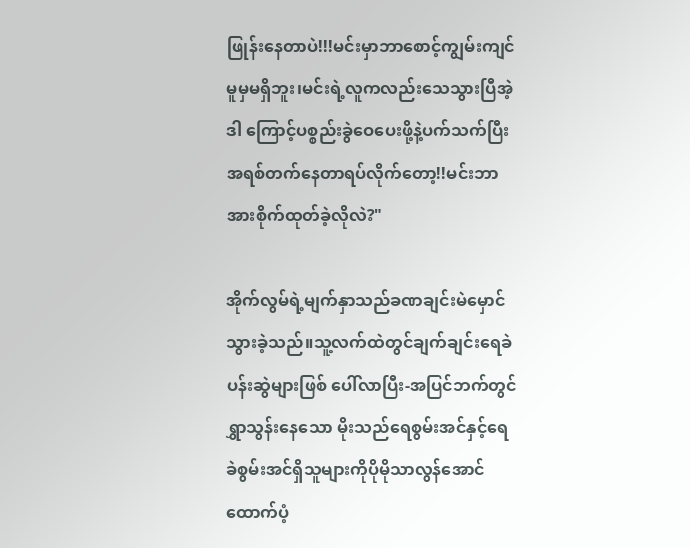ဖြုန်းနေတာပဲ!!!မင်းမှာဘာစောင့်ကျွမ်းကျင်မူမှမရှိဘူး၊မင်းရဲ့လူကလည်းသေသွားပြီအဲ့ဒါ ကြောင့်ပစ္စည်းခွဲဝေပေးဖို့နဲ့ပက်သက်ပြီးအရစ်တက်နေတာရပ်လိုက်တော့!!မင်းဘာအားစိုက်ထုတ်ခဲ့လိုလဲ?"

အိုက်လွမ်ရဲ့မျက်နှာသည်ခဏချင်းမဲမှောင်သွားခဲ့သည်။သူ့လက်ထဲတွင်ချက်ချင်းရေခဲပန်းဆွဲများဖြစ် ပေါ်လာပြီး-အပြင်ဘက်တွင်ရွှာသွန်းနေသော မိုးသည်ရေစွမ်းအင်နှင့်ရေခဲစွမ်းအင်ရှိသူများကိုပိုမိုသာလွန်အောင်ထောက်ပံ့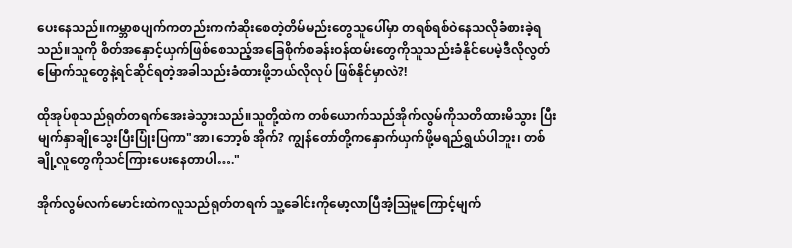ပေးနေသည်။ကမ္ဘာစပျက်ကတည်းကကံဆိုးစေတဲ့တိမ်မည်းတွေသူပေါ်မှာ တရစ်ရစ်ဝဲနေသလိုခံစားခဲ့ရသည်။သူကို စိတ်အနှောင့်ယှက်ဖြစ်စေသည့်အခြေစိုက်စခန်းဝန်ထမ်းတွေကိုသူသည်းခံနိုင်ပေမဲ့ဒီလိုလွတ်မြောက်သူတွေနဲ့ရင်ဆိုင်ရတဲ့အခါသည်းခံထားဖို့ဘယ်လိုလုပ် ဖြစ်နိုင်မှာလဲ?!

ထိုအုပ်စုသည်ရုတ်တရက်အေးခဲသွားသည်။သူတို့ထဲက တစ်ယောက်သည်အိုက်လွမ်ကိုသတိထားမိသွား ပြီးမျက်နှာချိုသွေးပြီးပြုံးပြကာ"အာ၊ဘော့စ် အိုက်? ကျွန်တော်တို့ကနှောက်ယှက်ဖို့မရည်ရွှယ်ပါဘူး၊ တစ်ချို့လူတွေကိုသင်ကြားပေးနေတာပါ…."

အိုက်လွမ်လက်မောင်းထဲကလူသည်ရုတ်တရက် သူ့ခေါင်းကိုမော့လာပြီအံ့ဩမူကြောင့်မျက်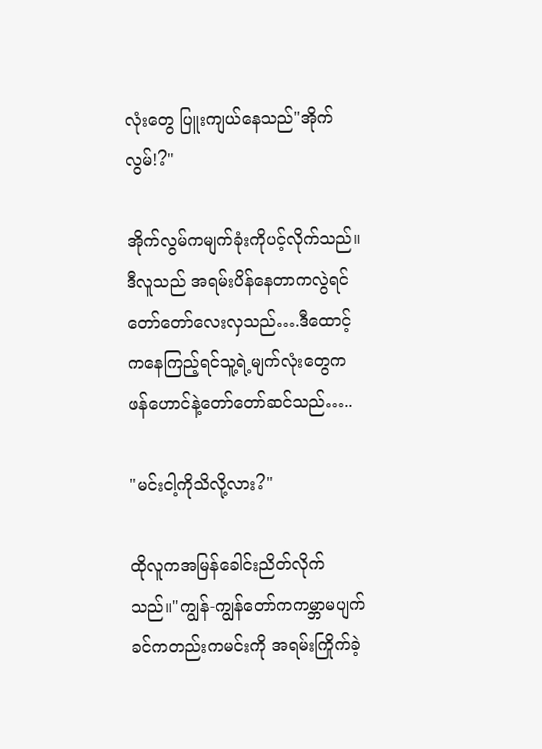လုံးတွေ ပြူးကျယ်နေသည်"အိုက်လွမ်!?"

အိုက်လွမ်ကမျက်ခုံးကိုပင့်လိုက်သည်။ဒီလူသည် အရမ်းပိန်နေတာကလွဲရင်တော်တော်လေးလှသည်….ဒီထောင့်ကနေကြည့်ရင်သူ့ရဲ့မျက်လုံးတွေက ဖန်ဟောင်နဲ့တော်တော်ဆင်သည်…..

"မင်းငါ့ကိုသိလို့လား?"

ထိုလူကအမြန်ခေါင်းညိတ်လိုက်သည်။"ကျွန်-ကျွန်တော်ကကမ္ဘာမပျက်ခင်ကတည်းကမင်းကို အရမ်းကြိုက်ခဲ့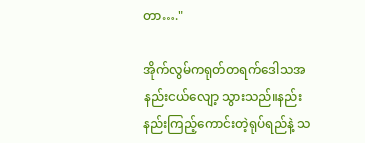တာ…."

အိုက်လွမ်ကရုတ်တရက်ဒေါသအနည်းငယ်လျော့ သွားသည်။နည်းနည်းကြည့်ကောင်းတဲ့ရုပ်ရည်နဲ့ သ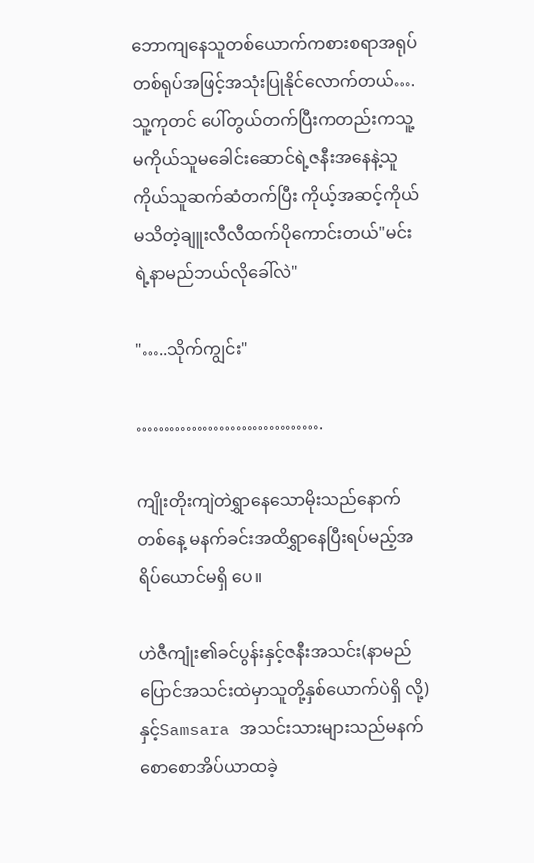ဘောကျနေသူတစ်ယောက်ကစားစရာအရုပ်တစ်ရုပ်အဖြင့်အသုံးပြုနိုင်လောက်တယ်….သူ့ကုတင် ပေါ်တွယ်တက်ပြီးကတည်းကသူ့မကိုယ်သူမခေါင်းဆောင်ရဲ့ဇနီးအနေနဲ့သူကိုယ်သူဆက်ဆံတက်ပြီး ကိုယ့်အဆင့်ကိုယ်မသိတဲ့ချူးလီလီထက်ပိုကောင်းတယ်"မင်းရဲ့နာမည်ဘယ်လိုခေါ်လဲ"

"…..သိုက်ကျွင်း"

…………………………….

ကျိုးတိုးကျဲတဲရွှာနေသောမိုးသည်နောက်တစ်နေ့ မနက်ခင်းအထိရွှာနေပြီးရပ်မည့်အရိပ်ယောင်မရှိ ပေ။

ဟဲဇီကျုံး၏ခင်ပွန်းနှင့်ဇနီးအသင်း(နာမည်ပြောင်အသင်းထဲမှာသူတို့နှစ်ယောက်ပဲရှိ လို့)နှင့်Samsara အသင်းသားများသည်မနက်စောစောအိပ်ယာထခဲ့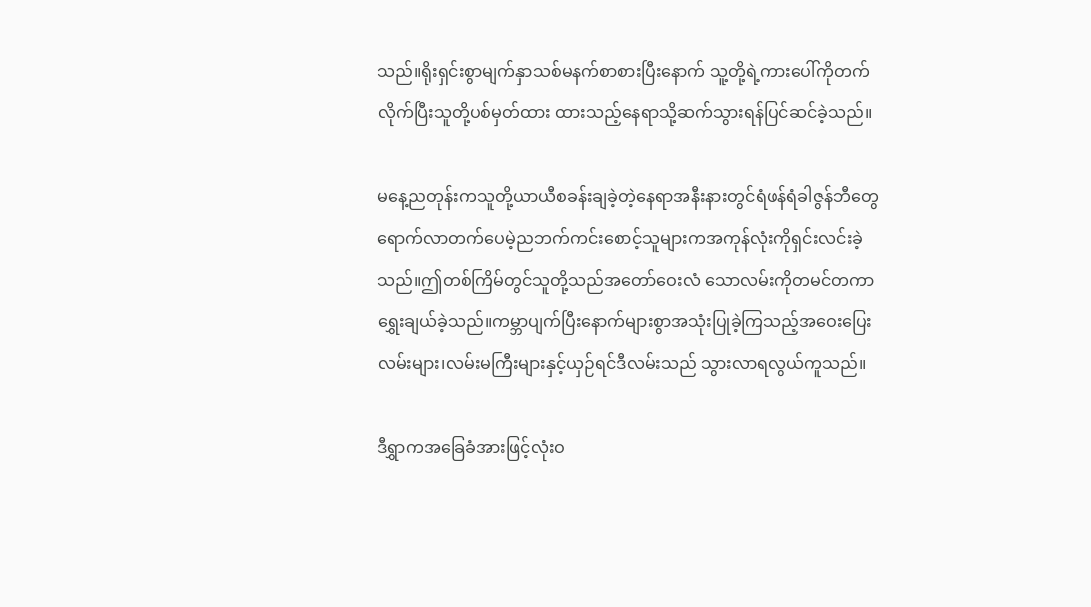သည်။ရိုးရှင်းစွာမျက်နှာသစ်မနက်စာစားပြီးနောက် သူ့တို့ရဲ့ကားပေါ်ကိုတက်လိုက်ပြီးသူတို့ပစ်မှတ်ထား ထားသည့်နေရာသို့ဆက်သွားရန်ပြင်ဆင်ခဲ့သည်။

မနေ့ညတုန်းကသူတို့ယာယီစခန်းချခဲ့တဲ့နေရာအနီးနားတွင်ရံဖန်ရံခါဇွန်ဘီတွေရောက်လာတက်ပေမဲ့ညဘက်ကင်းစောင့်သူများကအကုန်လုံးကိုရှင်းလင်းခဲ့သည်။ဤတစ်ကြိမ်တွင်သူတို့သည်အတော်ဝေးလံ သောလမ်းကိုတမင်တကာရွှေးချယ်ခဲ့သည်။ကမ္ဘာပျက်ပြီးနောက်များစွာအသုံးပြုခဲ့ကြသည့်အဝေးပြေးလမ်းများ၊လမ်းမကြီးများနှင့်ယှဉ်ရင်ဒီလမ်းသည် သွားလာရလွယ်ကူသည်။

ဒီရွှာကအခြေခံအားဖြင့်လုံးဝ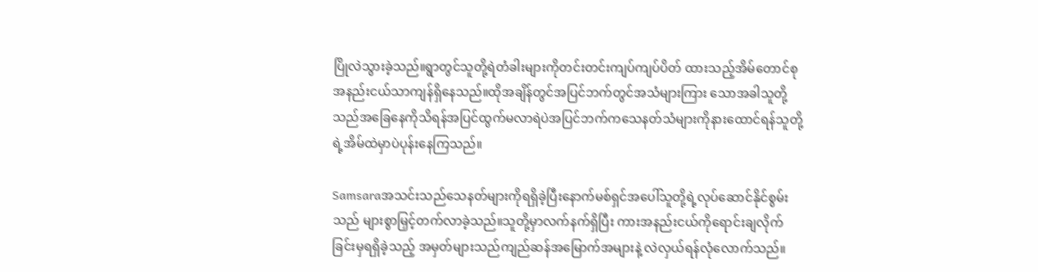ပြိုလဲသွားခဲ့သည်။ရွာတွင်သူတို့ရဲတံခါးများကိုတင်းတင်းကျပ်ကျပ်ပိတ် ထားသည့်အိမ်တောင်စုအနည်းငယ်သာကျန်ရှိနေသည်။ထိုအချိန်တွင်အပြင်ဘက်တွင်အသံများကြား သောအခါသူတို့သည်အခြေနေကိုသိရန်အပြင်ထွက်မလာရဲပဲအပြင်ဘက်ကသေနတ်သံများကိုနားထောင်ရန်သူတို့ရဲ့အိမ်ထဲမှာပဲပုန်းနေကြသည်။

Samsaraအသင်းသည်သေနတ်များကိုရရှိခဲ့ပြီးနောက်မစ်ရှင်အပေါ်သူတို့ရဲ့လုပ်ဆောင်နိုင်စွမ်းသည် များစွာမြှင့်တက်လာခဲ့သည်။သူတို့မှာလက်နက်ရှိပြီး ကားအနည်းငယ်ကိုရောင်းချလိုက်ခြင်းမှရရှိခဲ့သည့် အမှတ်များသည်ကျည်ဆန်အမြောက်အများနဲ့ လဲလှယ်ရန်လုံလောက်သည်။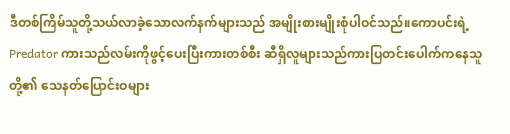ဒီတစ်ကြိမ်သူတို့သယ်လာခဲ့သောလက်နက်များသည် အမျိုးစားမျိုးစုံပါဝင်သည်။ကောပင်းရဲ့ Predator ကားသည်လမ်းကိုဖွင့်ပေးပြီးကားတစ်စီး ဆီရှိလူများသည်ကားပြတင်းပေါက်ကနေသူတို့၏ သေနတ်ပြောင်းဝများ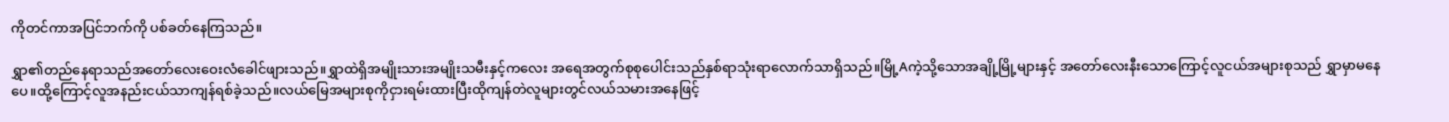ကိုတင်ကာအပြင်ဘက်ကို ပစ်ခတ်နေကြသည်။

ရွှာ၏တည်နေရာသည်အတော်လေးဝေးလံခေါင်ဖျားသည်။ရွှာထဲရှိအမျိုးသားအမျိုးသမီးနှင့်ကလေး အရေအတွက်စုစုပေါင်းသည်နှစ်ရာသုံးရာလောက်သာရှိသည်။မြို့Aကဲ့သို့သောအချို့မြို့များနှင့် အတော်လေးနီးသောကြောင့်လူငယ်အများစုသည် ရွှာမှာမနေပေ။ထို့ကြောင့်လူအနည်းငယ်သာကျန်ရစ်ခဲ့သည်။လယ်မြေအများစုကိုငှားရမ်းထားပြီးထိုကျန်တဲလူများတွင်လယ်သမားအနေဖြင့်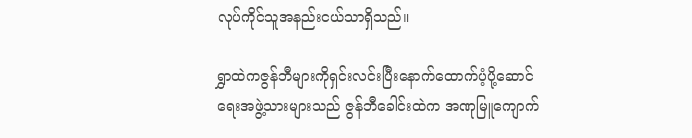လုပ်ကိုင်သူအနည်းငယ်သာရှိသည်။

ရွှာထဲကဇွန်ဘီများကိုရှင်းလင်းပြီးနောက်ထောက်ပံ့ပို့ဆောင်ရေးအဖွဲ့သားများသည် ဇွန်ဘီခေါင်းထဲက အဏုမြူကျောက်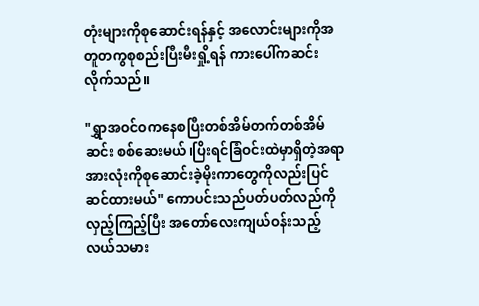တုံးများကိုစုဆောင်းရန်နှင့် အလောင်းများကိုအတူတကွစုစည်းပြီးမီးရှို့ရန် ကားပေါ်ကဆင်းလိုက်သည်။

"ရွှာအဝင်ဝကနေစပြီးတစ်အိမ်တက်တစ်အိမ်ဆင်း စစ်ဆေးမယ်၊ပြိးရင်ခြံဝင်းထဲမှာရှိတဲ့အရာအားလုံးကိုစုဆောင်းခဲ့မိုးကာတွေကိုလည်းပြင်ဆင်ထားမယ်" ကောပင်းသည်ပတ်ပတ်လည်ကိုလှည့်ကြည့်ပြီး အတော်လေးကျယ်ဝန်းသည့်လယ်သမား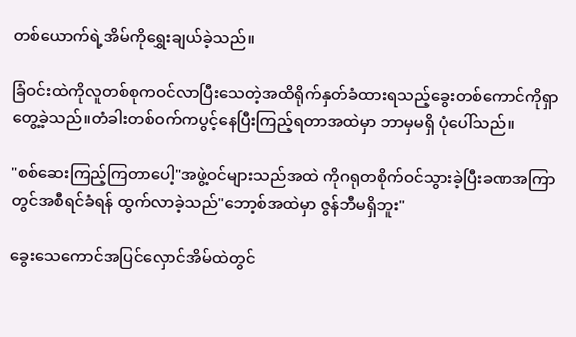တစ်ယောက်ရဲ့အိမ်ကိုရွှေးချယ်ခဲ့သည်။

ခြံဝင်းထဲကိုလူတစ်စုကဝင်လာပြီးသေတဲ့အထိရိုက်နှတ်ခံထားရသည့်ခွေးတစ်ကောင်ကိုရှာတွေ့ခဲ့သည်။တံခါးတစ်ဝက်ကပွင့်နေပြီးကြည့်ရတာအထဲမှာ ဘာမှမရှိ ပုံပေါ်သည်။

"စစ်ဆေးကြည့်ကြတာပေါ့"အဖွဲ့ဝင်များသည်အထဲ ကိုဂရုတစိုက်ဝင်သွားခဲ့ပြီးခဏအကြာတွင်အစီရင်ခံရန် ထွက်လာခဲ့သည်"ဘော့စ်အထဲမှာ ဇွန်ဘီမရှိဘူး"

ခွေးသေကောင်အပြင်လှောင်အိမ်ထဲတွင်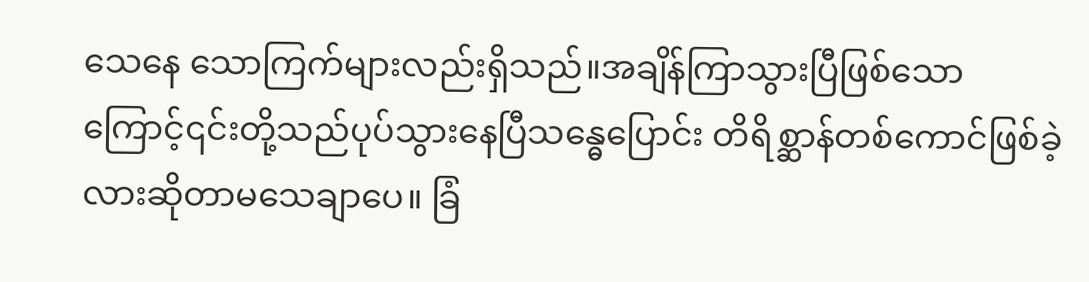သေနေ သောကြက်များလည်းရှိသည်။အချိန်ကြာသွားပြီဖြစ်သောကြောင့်၎င်းတို့သည်ပုပ်သွားနေပြီသန္ဓေပြောင်း တိရိစ္ဆာန်တစ်ကောင်ဖြစ်ခဲ့လားဆိုတာမသေချာပေ။ ခြံ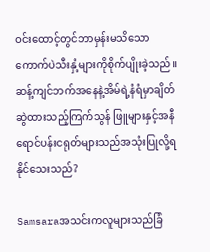ဝင်းထောင့်တွင်ဘာမှန်းမသိသော ကောက်ပဲသီးနှံ့များကိုစိုက်ပျိုးခဲ့သည်။ဆန့်ကျင်ဘက်အနေနဲ့အိမ်ရဲ့နံရံမှာချိတ်ဆွဲထားသည့်ကြက်သွန် ဖြူများနှင့်အနီရောင်ပန်းငရုတ်များသည်အသုံးပြုလို့ရနိုင်သေးသည်?

Samsaraအသင်းကလူများသည်ခြံ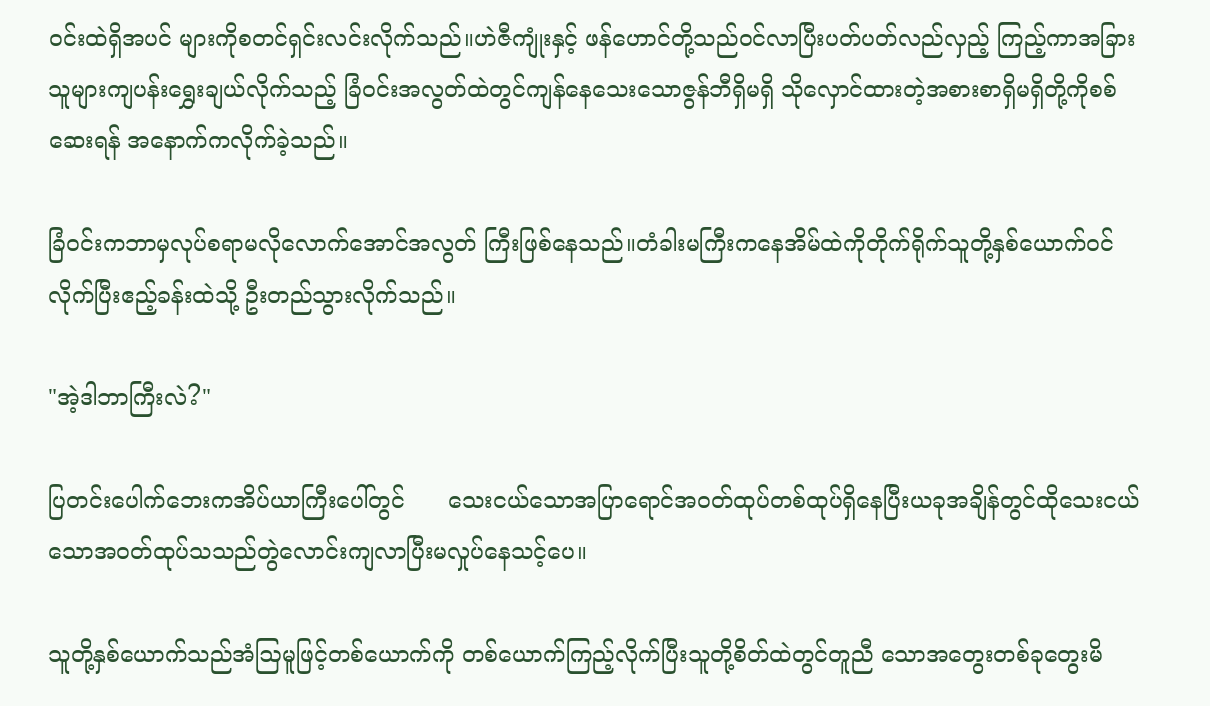ဝင်းထဲရှိအပင် များကိုစတင်ရှင်းလင်းလိုက်သည်။ဟဲဇီကျုံးနှင့် ဖန်ဟောင်တို့သည်ဝင်လာပြီးပတ်ပတ်လည်လှည့် ကြည့်ကာအခြားသူများကျပန်းရွှေးချယ်လိုက်သည့် ခြံဝင်းအလွတ်ထဲတွင်ကျန်နေသေးသောဇွန်ဘီရှိမရှိ သိုလှောင်ထားတဲ့အစားစာရှိမရှိတို့ကိုစစ်ဆေးရန် အနောက်ကလိုက်ခဲ့သည်။

ခြံဝင်းကဘာမှလုပ်စရာမလိုလောက်အောင်အလွတ် ကြီးဖြစ်နေသည်။တံခါးမကြီးကနေအိမ်ထဲကိုတိုက်ရိုက်သူတို့နှစ်ယောက်ဝင်လိုက်ပြီးဧည့်ခန်းထဲသို့ ဦးတည်သွားလိုက်သည်။

"အဲ့ဒါဘာကြီးလဲ?"

ပြတင်းပေါက်ဘေးကအိပ်ယာကြီးပေါ်တွင်      သေးငယ်သောအပြာရောင်အဝတ်ထုပ်တစ်ထုပ်ရှိနေပြီးယခုအချိန်တွင်ထိုသေးငယ်သောအဝတ်ထုပ်သသည်တွဲလောင်းကျလာပြီးမလှုပ်နေသင့်ပေ။

သူတို့နှစ်ယောက်သည်အံဩမူဖြင့်တစ်ယောက်ကို တစ်ယောက်ကြည့်လိုက်ပြီးသူတို့စိတ်ထဲတွင်တူညီ သောအတွေးတစ်ခုတွေးမိ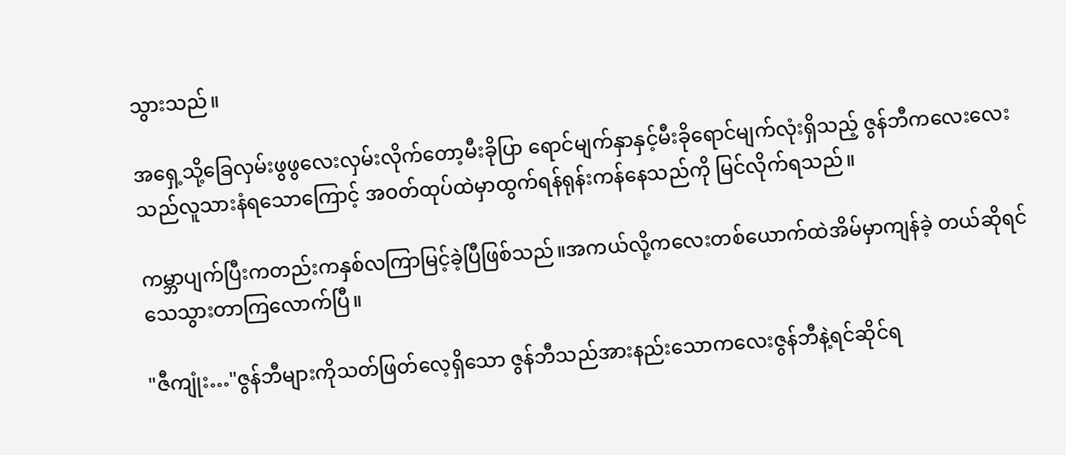သွားသည်။

အရှေ့သို့ခြေလှမ်းဖွဖွလေးလှမ်းလိုက်တော့မီးခိုပြာ ရောင်မျက်နှာနှင့်မီးခိုရောင်မျက်လုံးရှိသည့် ဇွန်ဘီကလေးလေးသည်လူသားနံရသောကြောင့် အဝတ်ထုပ်ထဲမှာထွက်ရန်ရုန်းကန်နေသည်ကို မြင်လိုက်ရသည်။

ကမ္ဘာပျက်ပြီးကတည်းကနှစ်လကြာမြင့်ခဲ့ပြီဖြစ်သည်။အကယ်လို့ကလေးတစ်‌ယောက်ထဲအိမ်မှာကျန်ခဲ့ တယ်ဆိုရင်သေသွားတာကြလောက်ပြီ။

"ဇီကျုံး…"ဇွန်ဘီများကိုသတ်ဖြတ်လေ့ရှိသော ဇွန်ဘီသည်အားနည်းသောကလေးဇွန်ဘီနဲ့ရင်ဆိုင်ရ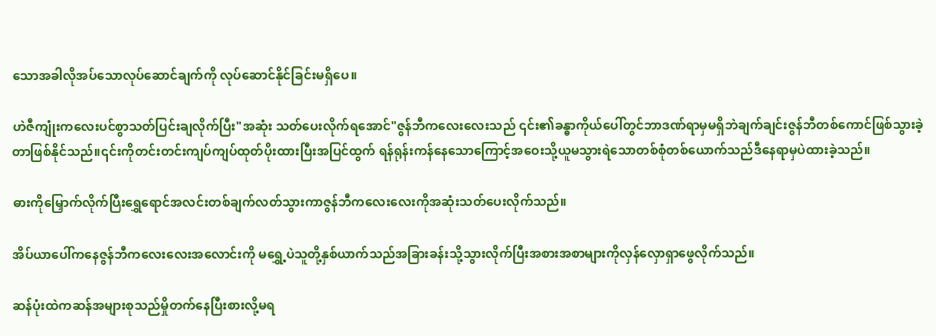သောအခါလိုအပ်သောလုပ်ဆောင်ချက်ကို လုပ်ဆောင်နိုင်ခြင်းမရှိပေ။

ဟဲဇီကျုံးကလေးပင်စွာသတ်ပြင်းချလိုက်ပြီး"အဆုံး သတ်ပေးလိုက်ရအောင်"ဇွန်ဘီကလေးလေးသည် ၎င်း၏ခန္ဓာကိုယ်ပေါ်တွင်ဘာဒဏ်ရာမှမရှိဘဲချက်ချင်းဇွန်ဘီတစ်ကောင်ဖြစ်သွားခဲ့တာဖြစ်နိုင်သည်။၎င်းကိုတင်းတင်းကျပ်ကျပ်ထုတ်ပိုးထားပြီးအပြင်ထွက် ရန်ရုန်းကန်နေသောကြောင့်အဝေးသို့ယူမသွားရဲ‌သောတစ်စုံတစ်ယောက်သည်ဒီနေရာမှပဲထားခဲ့သည်။

ဓားကိုမြှောက်လိုက်ပြီးရွှေရောင်အလင်းတစ်ချက်လတ်သွားကာဇွန်ဘီကလေးလေးကိုအဆုံးသတ်ပေးလိုက်သည်။

အိပ်ယာပေါ်ကနေဇွန်ဘီကလေးလေးအလောင်းကို မရွှေ့ပဲသူတို့နှစ်ယာက်သည်အခြားခန်းသို့သွားလိုက်ပြီးအစားအစာများကိုလှန်လှောရှာဖွေလိုက်သည်။

ဆန်ပုံးထဲကဆန်အများစုသည်မှိုတက်နေပြီးစားလို့မရ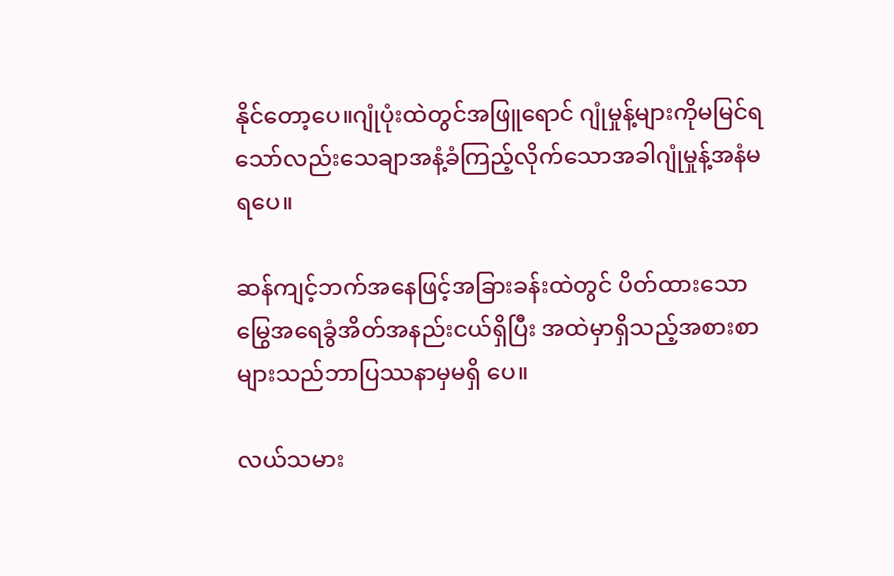နိုင်တော့ပေ။ဂျုံပုံးထဲတွင်အဖြူရောင် ဂျုံမှုန့်များကိုမမြင်ရသော်လည်းသေချာအနံ့ခံကြည့်လိုက်သောအခါဂျုံမှုန့်အနံမရပေ။

ဆန်ကျင့်ဘက်အနေဖြင့်အခြားခန်းထဲတွင် ပိတ်ထားသောမြွေအရေခွံအိတ်အနည်းငယ်ရှိပြီး အထဲမှာရှိသည့်အစားစာများသည်ဘာပြဿနာမှမရှိ ပေ။

လယ်သမား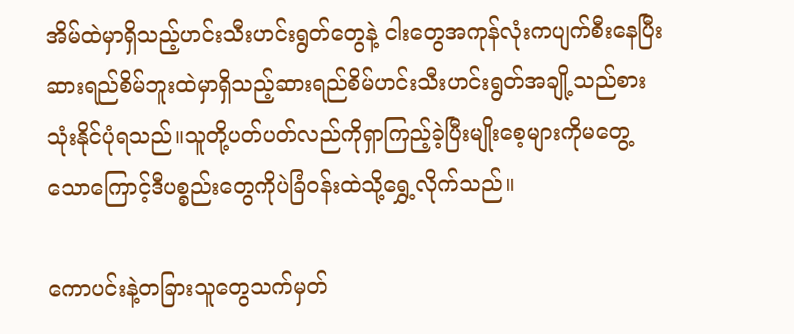အိမ်ထဲမှာရှိသည့်ဟင်းသီးဟင်းရွတ်တွေနဲ့ ငါးတွေအကုန်လုံးကပျက်စီးနေပြီးဆားရည်စိမ်ဘူးထဲမှာရှိသည့်ဆားရည်စိမ်ဟင်းသီးဟင်းရွတ်အချို့သည်စားသုံးနိုင်ပုံရသည်။သူတို့ပတ်ပတ်လည်ကိုရှာကြည့်ခဲ့ပြီးမျိုးစေ့များကိုမတွေ့သောကြောင့်ဒီပစ္စည်းတွေကိုပဲခြံဝန်းထဲသို့ရွှေ့လိုက်သည်။

ကောပင်းနဲ့တခြားသူတွေသက်မှတ်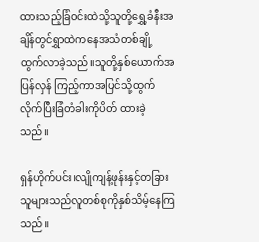ထားသည့်ခြံဝင်းထဲသို့သူတို့ရွှေ့ခံနီးအချိန်တွင်ရွှာထဲကနေအသံတစ်ချို့ထွက်လာခဲ့သည်။သူတို့နှစ်ယောက်အပြန်လှန် ကြည့်ကာအပြင်သို့ထွက်လိုက်ပြီးခြံတံခါးကိုပိတ် ထားခဲ့သည်။

ရှန်ဟိုက်ပင်း၊လျိုကျန့်ဖုန်းနှင့်တခြားသူများသည်လူတစ်စုကိုနှစ်သိမ့်နေကြသည်။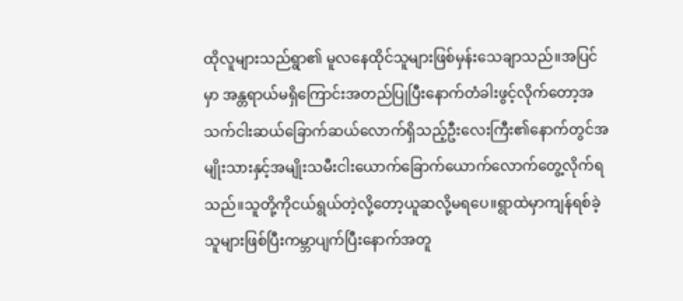ထိုလူများသည်ရွာ၏ မူလနေထိုင်သူများဖြစ်မှန်းသေချာသည်။အပြင်မှာ အန္တရာယ်မရှိကြောင်းအတည်ပြုပြီးနောက်တံခါးဖွင့်လိုက်တော့အသက်ငါးဆယ်ခြောက်ဆယ်လောက်ရှိသည့်ဦးလေးကြီး၏နောက်တွင်အမျိုးသားနှင့်အမျိုးသမီးငါးယောက်ခြောက်ယောက်လောက်တွေ့လိုက်ရသည်။သူတို့ကိုငယ်ရွယ်တဲ့လို့တော့ယူဆလို့မရပေ။ရွာထဲမှာကျန်ရစ်ခဲ့သူများဖြစ်ပြီးကမ္ဘာပျက်ပြီးနောက်အတူ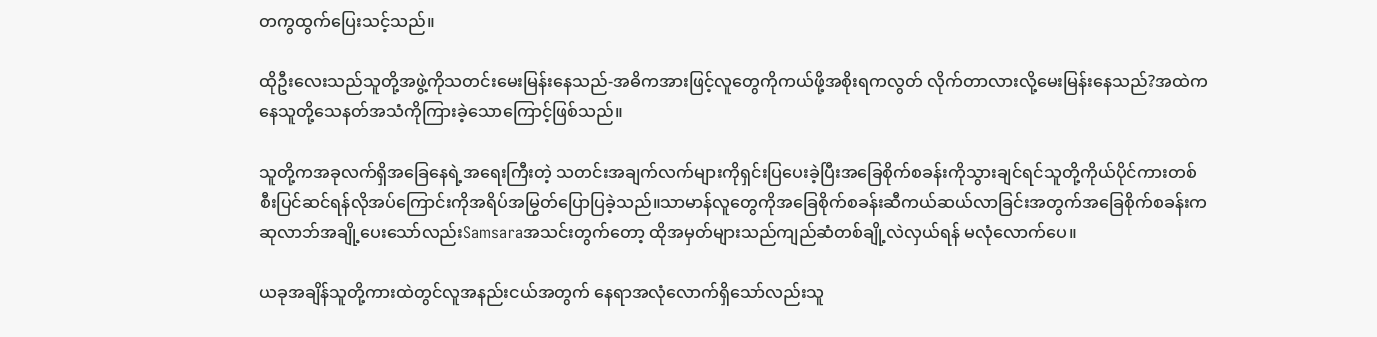တကွထွက်ပြေးသင့်သည်။

ထိုဦးလေးသည်သူတို့အဖွဲ့ကိုသတင်းမေးမြန်းနေသည်-အဓိကအားဖြင့်လူတွေကိုကယ်ဖို့အစိုးရကလွတ် လိုက်တာလားလို့မေးမြန်းနေသည်?အထဲကနေသူတို့သေနတ်အသံကိုကြားခဲ့သောကြောင့်ဖြစ်သည်။

သူတို့ကအခုလက်ရှိအခြေနေရဲ့အရေးကြီးတဲ့ သတင်းအချက်လက်များကိုရှင်းပြပေးခဲ့ပြီးအခြေစိုက်စခန်းကိုသွားချင်ရင်သူတို့ကိုယ်ပိုင်ကားတစ်စီးပြင်ဆင်ရန်လိုအပ်ကြောင်းကိုအရိပ်အမြွတ်ပြောပြခဲ့သည်။သာမာန်လူတွေကိုအခြေစိုက်စခန်းဆီကယ်ဆယ်လာခြင်းအတွက်အခြေစိုက်စခန်းကဆုလာဘ်အချို့ပေးသော်လည်းSamsaraအသင်းတွက်တော့ ထိုအမှတ်များသည်ကျည်ဆံတစ်ချို့လဲလှယ်ရန် မလုံလောက်ပေ။

ယခုအချိန်သူတို့ကားထဲတွင်လူအနည်းငယ်အတွက် နေရာအလုံလောက်ရှိသော်လည်းသူ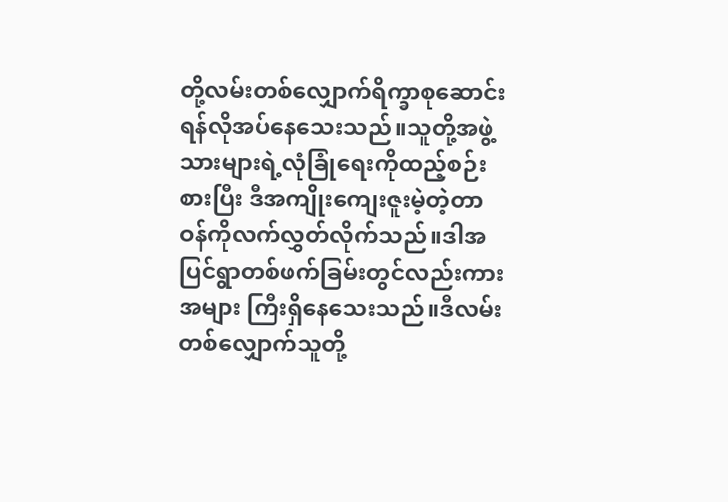တို့လမ်းတစ်လျှောက်ရိက္ခာစုဆောင်းရန်လိုအပ်နေသေးသည်။သူတို့အဖွဲ့သားများရဲ့လုံခြုံရေးကိုထည့်စဉ်းစားပြီး ဒီအကျိုးကျေးဇူးမဲ့တဲ့တာဝန်ကိုလက်လွှတ်လိုက်သည်။ဒါအပြင်ရွာတစ်ဖက်ခြမ်းတွင်လည်းကားအများ ကြီးရှိနေသေးသည်။ဒီလမ်းတစ်လျှောက်သူတို့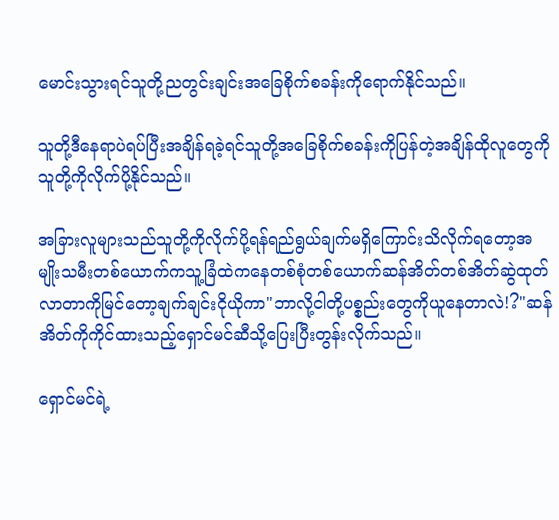မောင်းသွားရင်သူတို့ညတွင်းချင်းအခြေစိုက်စခန်းကိုရောက်နိုင်သည်။

သူတို့ဒီနေရာပဲရပ်ပြီးအချိန်ရခဲ့ရင်သူတို့အခြေစိုက်စခန်းကိုပြန်တဲ့အချိန်ထိုလူတွေကိုသူတို့ကိုလိုက်ပို့နိုင်သည်။

အခြားလူများသည်သူတို့ကိုလိုက်ပို့ရန်ရည်ရွယ်ချက်မရှိကြောင်းသိလိုက်ရတော့အမျိုးသမီးတစ်ယောက်ကသူ့ခြံထဲကနေတစ်စုံတစ်ယောက်ဆန်အိတ်တစ်အိတ်ဆွဲထုတ်လာတာကိုမြင်တော့ချက်ချင်းငိုယိုကာ"ဘာလို့ငါတို့ပစ္စည်းတွေကိုယူနေတာလဲ!?"ဆန်အိတ်ကိုကိုင်ထားသည့်ရှောင်မင်ဆီသို့ပြေးပြီးတွန်းလိုက်သည်။

ရှောင်မင်ရဲ့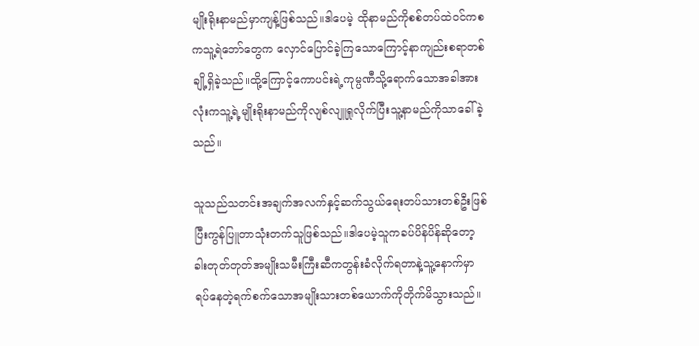မျိုးရိုးနာမည်မှာကျန့်ဖြစ်သည်။ဒါပေမဲ့ ထိုနာမည်ကိုစစ်တပ်ထဲဝင်ကစကသူ့ရဲဘော်တွေက လှောင်ပြောင်ခဲ့ကြသောကြောင့်နာကျည်းစရာတစ်ချို့ရှိခဲ့သည်။ထို့ကြောင့်ကောပင်းရဲ့ကုမ္ပဏီသို့ရောက်သောအခါအားလုံးကသူ့ရဲ့မျိုးရိုးနာမည်ကိုလျစ်လျူရှုလိုက်ပြီးသူ့နာမည်ကိုသာခေါ်ခဲ့သည်။

သူသည်သတင်းအချက်အလက်နှင့်ဆက်သွယ်ရေးတပ်သားတစ်ဦးဖြစ်ပြီးကွန်ပြူတာသုံးတက်သူဖြစ်သည်။ဒါပေမဲ့သူကခပ်ပိန်ပိန်ဆိုတော့ခါးတုတ်တုတ်အမျိုးသမီးကြီးဆီကတွန်းခံလိုက်ရတာနဲ့သူ့နောက်မှာရပ်နေတဲ့ရက်စက်သောအမျိုးသားတစ်ယောက်ကိုတိုက်မိသွားသည်။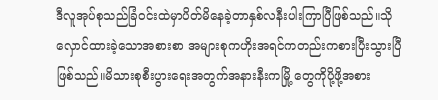ဒီလူအုပ်စုသည်ခြံဝင်းထဲမှာပိတ်မိနေခဲ့တာနှစ်လနီးပါးကြာပြီဖြစ်သည်။သိုလှောင်ထားခဲ့သောအစားစာ အများစုကဟိုးအရင်ကတည်းကစားပြီးသွားပြီဖြစ်သည်။မိသားစုစီးပွားရေးအတွက်အနားနီးကမြို့‌ တွေကိုပို့ဖို့အစား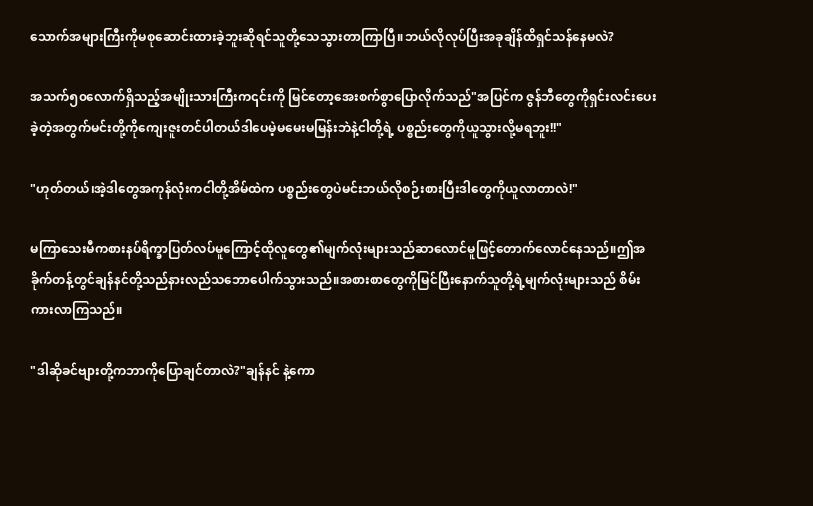သောက်အများကြီးကိုမစုဆောင်းထားခဲ့ဘူးဆိုရင်သူတို့သေသွားတာကြာပြီ။ဘယ်လိုလုပ်ပြီးအခုချိန်ထိရှင်သန်နေမလဲ?

အသက်၅၀လောက်ရှိသည့်အမျိုးသားကြီးက၎င်းကို မြင်တော့အေးစက်စွာပြောလိုက်သည်"အပြင်က ဇွန်ဘီတွေကိုရှင်းလင်းပေးခဲ့တဲ့အတွက်မင်းတို့ကိုကျေးဇူးတင်ပါတယ်ဒါပေမဲ့မမေးမမြန်းဘဲနဲ့ငါတို့ရဲ့ ပစ္စည်းတွေကိုယူသွားလို့မရဘူး!!"

"ဟုတ်တယ်၊အဲ့ဒါတွေအကုန်လုံးကငါတို့အိမ်ထဲက ပစ္စည်းတွေပဲမင်းဘယ်လိုစဉ်းစားပြီးဒါတွေကိုယူလာတာလဲ!"

မကြာသေးမီကစားနပ်ရိက္ခာပြတ်လပ်မူကြောင့်ထိုလူတွေ၏မျက်လုံးများသည်ဆာလောင်မူဖြင့်တောက်လောင်နေသည်။ဤအခိုက်တန့်တွင်ချန်နင်တို့သည်နားလည်သဘောပေါက်သွားသည်။အစားစာတွေကိုမြင်ပြီးနောက်သူတို့ရဲ့မျက်လုံးများသည် စိမ်းကားလာကြသည်။

"ဒါဆိုခင်ဗျားတို့ကဘာကိုပြောချင်တာလဲ?"ချန်နင် နဲ့ကော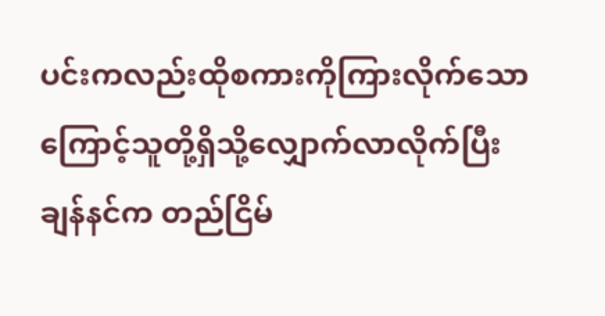ပင်းကလည်းထိုစကားကိုကြားလိုက်သော ကြောင့်သူတို့ရှိသို့လျှောက်လာလိုက်ပြီးချန်နင်က တည်ငြိမ်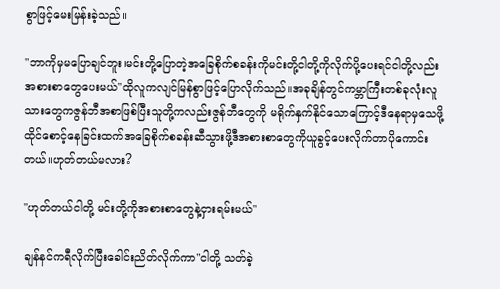စွာဖြင့်မေးမြန်းခဲ့သည်။

"ဘာကိုမှမပြောချင်ဘူး၊မင်းတို့ပြောတဲ့အခြေစိုက်စခန်းကိုမင်းတို့ငါတို့ကိုလိုက်ပို့ပေးရင်ငါတို့လည်း အစားစာတွေပေးမယ်"ထိုလူကလျင်မြန်စွာဖြင့်ပြောလိုက်သည်။အခုချိန်တွင်ကမ္ဘာကြီးတစ်ခုလုံးလူသားတွေကဇွန်ဘီအစာဖြစ်ပြီးသူတို့ကလည်းဇွန်ဘီတွေကို မရိုက်နှက်နိုင်သောကြောင့်ဒီနေရာမှသေဖို့ ထိုင်စောင့်နေခြင်းထက်အခြေစိုက်စခန်းဆီသွားဖို့ဒီအစားစာတွေကိုယူခွင့်ပေးလိုက်တာပိုကောင်းတယ်။ဟုတ်တယ်မလား?

"ဟုတ်တယ်ငါတို့ မင်းတို့ကိုအစားစာတွေနဲ့ငှားရမ်းမယ်"

ချန်နင်ကရီလိုက်ပြီးခေါင်းညိတ်လိုက်ကာ"ငါတို့ သတ်ခဲ့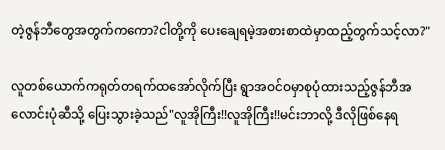တဲ့ဇွန်ဘီတွေအတွက်ကကော?ငါတို့ကို ပေးချေရမဲ့အစားစာထဲမှာထည့်တွက်သင့်လာ?"

လူတစ်ယောက်ကရုတ်တရက်ထအော်လိုက်ပြီး ရွာအဝင်ဝမှာစုပုံထားသည့်ဇွန်ဘီအလောင်းပုံဆီသို့ ပြေးသွားခဲ့သည်"လူအိုကြီး!!လူအိုကြီး!!မင်းဘာလို့ ဒီလိုဖြစ်နေရ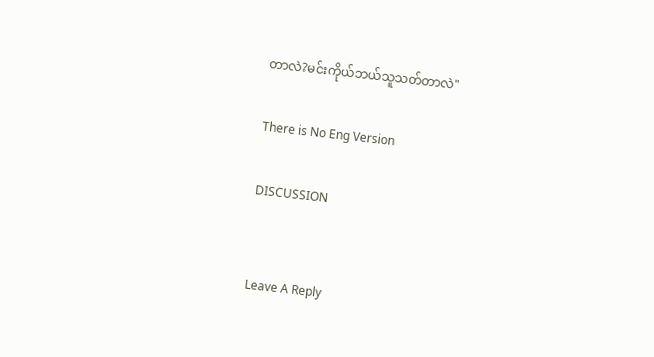တာလဲ?မင်းကိုယ်ဘယ်သူသတ်တာလဲ"

There is No Eng Version

DISCUSSION


Leave A Reply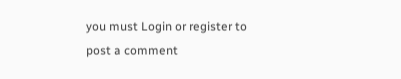you must Login or register to post a comment